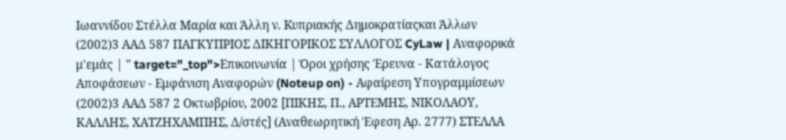Ιωαννίδου Στέλλα Μαρία και Άλλη ν. Kυπριακής Δημοκρατίαςκαι Άλλων
(2002)3 ΑΑΔ 587 ΠΑΓΚΥΠΡΙΟΣ ΔΙΚΗΓΟΡΙΚΟΣ ΣΥΛΛΟΓΟΣ CyLaw | Αναφορικά μ'εμάς | " target="_top">Επικοινωνία | Όροι χρήσης Έρευνα - Κατάλογος Αποφάσεων - Εμφάνιση Αναφορών (Noteup on) - Αφαίρεση Υπογραμμίσεων
(2002)3 ΑΑΔ 587 2 Οκτωβρίου, 2002 [ΠΙΚΗΣ, Π., ΑΡΤΕΜΗΣ, ΝΙΚΟΛΑΟΥ, ΚΑΛΛΗΣ, ΧΑΤΖΗΧΑΜΠΗΣ, Δ/στές] (Αναθεωρητική Έφεση Αρ. 2777) ΣΤΕΛΛΑ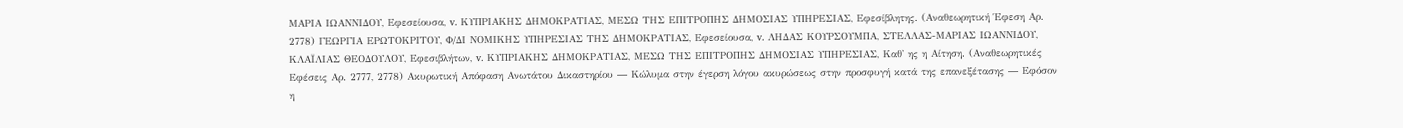ΜΑΡΙΑ ΙΩΑΝΝΙΔΟΥ, Εφεσείουσα, v. ΚΥΠΡΙΑΚΗΣ ΔΗΜΟΚΡΑΤΙΑΣ, ΜΕΣΩ ΤΗΣ ΕΠΙΤΡΟΠΗΣ ΔΗΜΟΣΙΑΣ ΥΠΗΡΕΣΙΑΣ, Εφεσίβλητης. (Αναθεωρητική Έφεση Αρ. 2778) ΓΕΩΡΓΙΑ ΕΡΩΤΟΚΡΙΤΟΥ, Φ/ΔΙ ΝΟΜΙΚΗΣ ΥΠΗΡΕΣΙΑΣ ΤΗΣ ΔΗΜΟΚΡΑΤΙΑΣ, Εφεσείουσα, v. ΛΗΔΑΣ ΚΟΥΡΣΟΥΜΠΑ, ΣΤΕΛΛΑΣ-ΜΑΡΙΑΣ ΙΩΑΝΝΙΔΟΥ, ΚΛΑΪΛΙΑΣ ΘΕΟΔΟΥΛΟΥ, Εφεσιβλήτων, v. ΚΥΠΡΙΑΚΗΣ ΔΗΜΟΚΡΑΤΙΑΣ, ΜΕΣΩ ΤΗΣ ΕΠΙΤΡΟΠΗΣ ΔΗΜΟΣΙΑΣ ΥΠΗΡΕΣΙΑΣ, Καθ' ης η Αίτηση. (Αναθεωρητικές Εφέσεις Αρ. 2777, 2778) Ακυρωτική Απόφαση Ανωτάτου Δικαστηρίου ― Κώλυμα στην έγερση λόγου ακυρώσεως στην προσφυγή κατά της επανεξέτασης ― Εφόσον η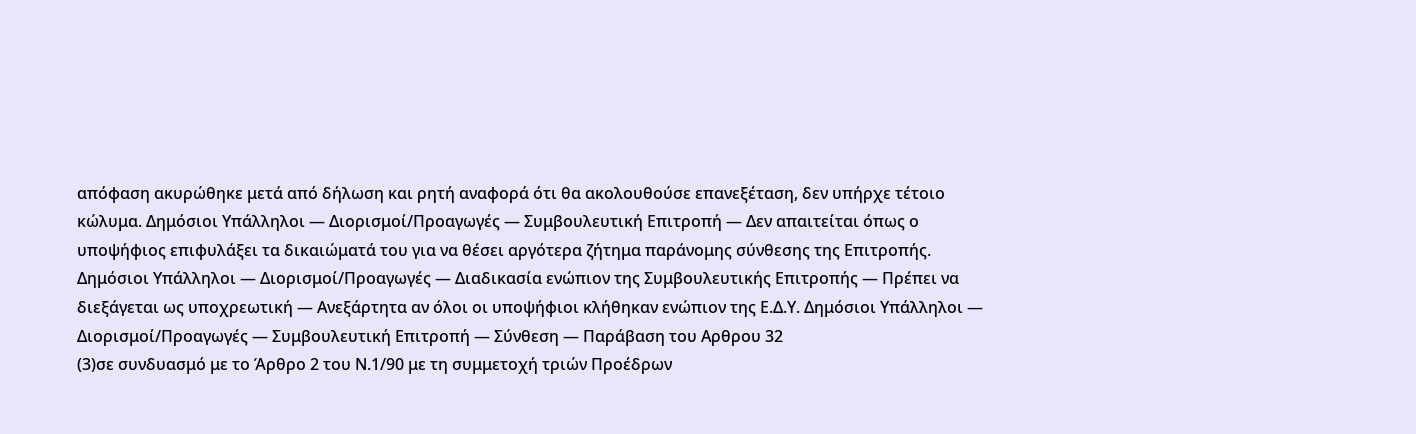απόφαση ακυρώθηκε μετά από δήλωση και ρητή αναφορά ότι θα ακολουθούσε επανεξέταση, δεν υπήρχε τέτοιο κώλυμα. Δημόσιοι Υπάλληλοι ― Διορισμοί/Προαγωγές ― Συμβουλευτική Επιτροπή ― Δεν απαιτείται όπως ο υποψήφιος επιφυλάξει τα δικαιώματά του για να θέσει αργότερα ζήτημα παράνομης σύνθεσης της Επιτροπής. Δημόσιοι Υπάλληλοι ― Διορισμοί/Προαγωγές ― Διαδικασία ενώπιον της Συμβουλευτικής Επιτροπής ― Πρέπει να διεξάγεται ως υποχρεωτική ― Ανεξάρτητα αν όλοι οι υποψήφιοι κλήθηκαν ενώπιον της Ε.Δ.Υ. Δημόσιοι Υπάλληλοι ― Διορισμοί/Προαγωγές ― Συμβουλευτική Επιτροπή ― Σύνθεση ― Παράβαση του Αρθρου 32
(3)σε συνδυασμό με το Άρθρο 2 του Ν.1/90 με τη συμμετοχή τριών Προέδρων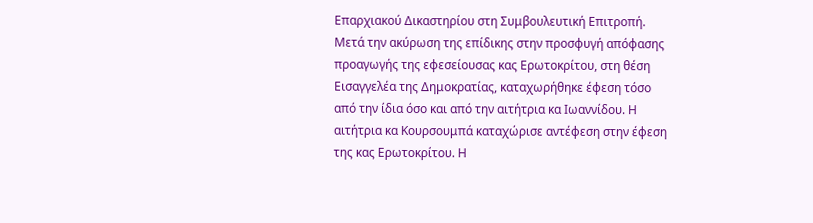Επαρχιακού Δικαστηρίου στη Συμβουλευτική Επιτροπή. Μετά την ακύρωση της επίδικης στην προσφυγή απόφασης προαγωγής της εφεσείουσας κας Ερωτοκρίτου, στη θέση Εισαγγελέα της Δημοκρατίας, καταχωρήθηκε έφεση τόσο από την ίδια όσο και από την αιτήτρια κα Ιωαννίδου. Η αιτήτρια κα Κουρσουμπά καταχώρισε αντέφεση στην έφεση της κας Ερωτοκρίτου. Η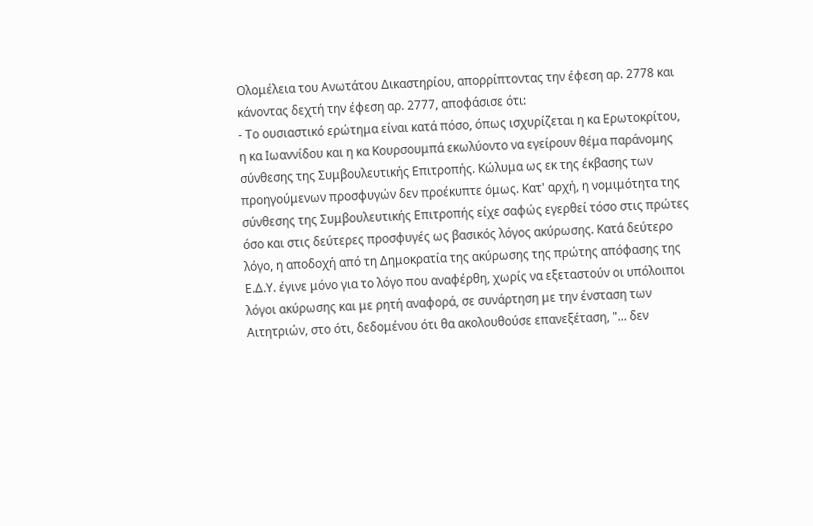Ολομέλεια του Ανωτάτου Δικαστηρίου, απορρίπτοντας την έφεση αρ. 2778 και κάνοντας δεχτή την έφεση αρ. 2777, αποφάσισε ότι:
- Το ουσιαστικό ερώτημα είναι κατά πόσο, όπως ισχυρίζεται η κα Ερωτοκρίτου, η κα Ιωαννίδου και η κα Κουρσουμπά εκωλύοντο να εγείρουν θέμα παράνομης σύνθεσης της Συμβουλευτικής Επιτροπής. Κώλυμα ως εκ της έκβασης των προηγούμενων προσφυγών δεν προέκυπτε όμως. Κατ' αρχή, η νομιμότητα της σύνθεσης της Συμβουλευτικής Επιτροπής είχε σαφώς εγερθεί τόσο στις πρώτες όσο και στις δεύτερες προσφυγές ως βασικός λόγος ακύρωσης. Κατά δεύτερο λόγο, η αποδοχή από τη Δημοκρατία της ακύρωσης της πρώτης απόφασης της Ε.Δ.Υ. έγινε μόνο για το λόγο που αναφέρθη, χωρίς να εξεταστούν οι υπόλοιποι λόγοι ακύρωσης και με ρητή αναφορά, σε συνάρτηση με την ένσταση των Αιτητριών, στο ότι, δεδομένου ότι θα ακολουθούσε επανεξέταση, "... δεν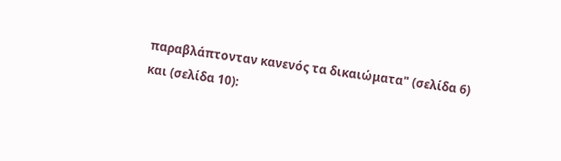παραβλάπτονταν κανενός τα δικαιώματα" (σελίδα 6) και (σελίδα 10):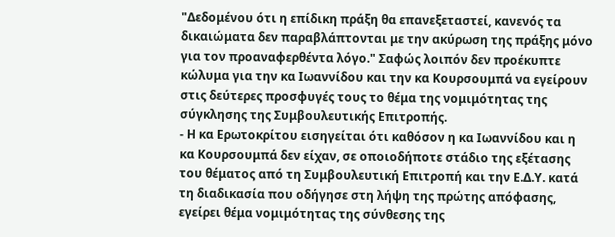"Δεδομένου ότι η επίδικη πράξη θα επανεξεταστεί, κανενός τα δικαιώματα δεν παραβλάπτονται με την ακύρωση της πράξης μόνο για τον προαναφερθέντα λόγο." Σαφώς λοιπόν δεν προέκυπτε κώλυμα για την κα Ιωαννίδου και την κα Κουρσουμπά να εγείρουν στις δεύτερες προσφυγές τους το θέμα της νομιμότητας της σύγκλησης της Συμβουλευτικής Επιτροπής.
- Η κα Ερωτοκρίτου εισηγείται ότι καθόσον η κα Ιωαννίδου και η κα Κουρσουμπά δεν είχαν, σε οποιοδήποτε στάδιο της εξέτασης του θέματος από τη Συμβουλευτική Επιτροπή και την Ε.Δ.Υ. κατά τη διαδικασία που οδήγησε στη λήψη της πρώτης απόφασης, εγείρει θέμα νομιμότητας της σύνθεσης της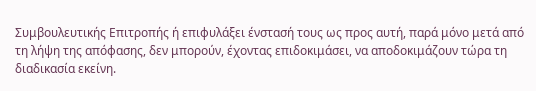Συμβουλευτικής Επιτροπής ή επιφυλάξει ένστασή τους ως προς αυτή, παρά μόνο μετά από τη λήψη της απόφασης, δεν μπορούν, έχοντας επιδοκιμάσει, να αποδοκιμάζουν τώρα τη διαδικασία εκείνη.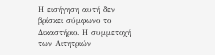Η εισήγηση αυτή δεν βρίσκει σύμφωνο το Δικαστήριο. Η συμμετοχή των Αιτητριών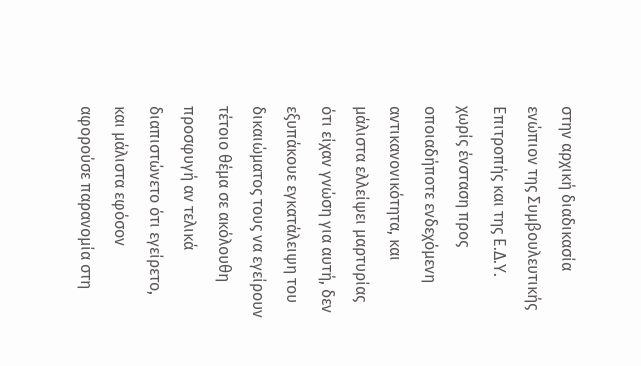στην αρχική διαδικασία ενώπιον της Συμβουλευτικής Επιτροπής και της Ε.Δ.Υ. χωρίς ένσταση προς οποιαδήποτε ενδεχόμενη αντικανονικότητα, και μάλιστα ελλείψει μαρτυρίας ότι είχαν γνώση για αυτή, δεν εξυπάκουε εγκατάλειψη του δικαιώματος τους να εγείρουν τέτοιο θέμα σε ακόλουθη προσφυγή αν τελικά διαπιστώνετο ότι εγείρετο, και μάλιστα εφόσον αφορούσε παρανομία στη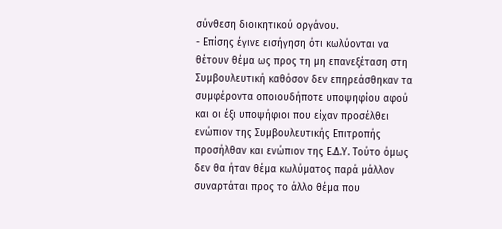σύνθεση διοικητικού οργάνου.
- Επίσης έγινε εισήγηση ότι κωλύονται να θέτουν θέμα ως προς τη μη επανεξέταση στη Συμβουλευτική καθόσον δεν επηρεάσθηκαν τα συμφέροντα οποιουδήποτε υποψηφίου αφού και οι έξι υποψήφιοι που είχαν προσέλθει ενώπιον της Συμβουλευτικής Επιτροπής προσήλθαν και ενώπιον της Ε.Δ.Υ. Τούτο όμως δεν θα ήταν θέμα κωλύματος παρά μάλλον συναρτάται προς το άλλο θέμα που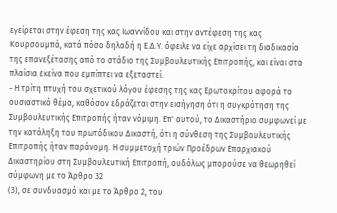εγείρεται στην έφεση της κας Ιωαννίδου και στην αντέφεση της κας Κουρσουμπά, κατά πόσο δηλαδή η Ε.Δ.Υ. όφειλε να είχε αρχίσει τη διαδικασία της επανεξέτασης από το στάδιο της Συμβουλευτικής Επιτροπής, και είναι στα πλαίσια εκείνα που εμπίπτει να εξεταστεί.
- Η τρίτη πτυχή του σχετικού λόγου έφεσης της κας Ερωτοκρίτου αφορά το ουσιαστικό θέμα, καθόσον εδράζεται στην εισήγηση ότι η συγκρότηση της Συμβουλευτικής Επιτροπής ήταν νόμιμη. Επ' αυτού, το Δικαστήριο συμφωνεί με την κατάληξη του πρωτόδικου Δικαστή, ότι η σύνθεση της Συμβουλευτικής Επιτροπής ήταν παράνομη. Η συμμετοχή τριών Προέδρων Επαρχιακού Δικαστηρίου στη Συμβουλευτική Επιτροπή, ουδόλως μπορούσε να θεωρηθεί σύμφωνη με το Άρθρο 32
(3), σε συνδυασμό και με το Άρθρο 2, του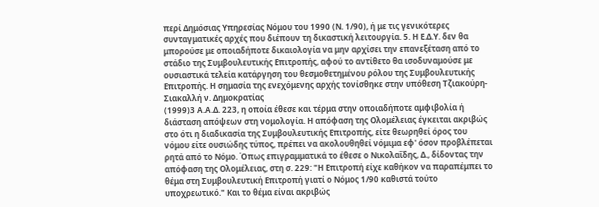περί Δημόσιας Υπηρεσίας Νόμου του 1990 (Ν. 1/90), ή με τις γενικότερες συνταγματικές αρχές που διέπουν τη δικαστική λειτουργία. 5. Η Ε.Δ.Υ. δεν θα μπορούσε με οποιαδήποτε δικαιολογία να μην αρχίσει την επανεξέταση από το στάδιο της Συμβουλευτικής Επιτροπής, αφού το αντίθετο θα ισοδυναμούσε με ουσιαστικά τελεία κατάργηση του θεσμοθετημένου ρόλου της Συμβουλευτικής Επιτροπής. Η σημασία της ενεχόμενης αρχής τονίσθηκε στην υπόθεση Τζιακούρη-Σιακαλλή ν. Δημοκρατίας
(1999)3 Α.Α.Δ. 223, η οποία έθεσε και τέρμα στην οποιαδήποτε αμφιβολία ή διάσταση απόψεων στη νομολογία. Η απόφαση της Ολομέλειας έγκειται ακριβώς στο ότι η διαδικασία της Συμβουλευτικής Επιτροπής, είτε θεωρηθεί όρος του νόμου είτε ουσιώδης τύπος, πρέπει να ακολουθηθεί νόμιμα εφ' όσον προβλέπεται ρητά από το Νόμο. Όπως επιγραμματικά το έθεσε ο Νικολαΐδης, Δ., δίδοντας την απόφαση της Ολομέλειας, στη σ. 229: "Η Επιτροπή είχε καθήκον να παραπέμπει το θέμα στη Συμβουλευτική Επιτροπή γιατί ο Νόμος 1/90 καθιστά τούτο υποχρεωτικό." Και το θέμα είναι ακριβώς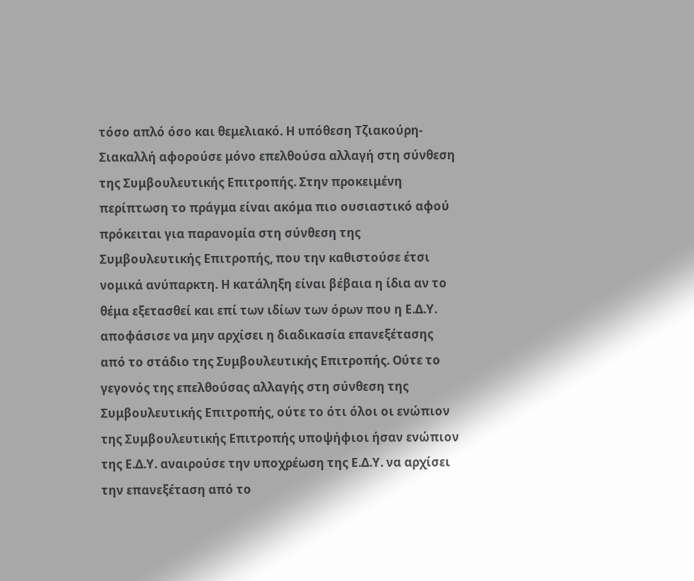τόσο απλό όσο και θεμελιακό. Η υπόθεση Τζιακούρη-Σιακαλλή αφορούσε μόνο επελθούσα αλλαγή στη σύνθεση της Συμβουλευτικής Επιτροπής. Στην προκειμένη περίπτωση το πράγμα είναι ακόμα πιο ουσιαστικό αφού πρόκειται για παρανομία στη σύνθεση της Συμβουλευτικής Επιτροπής, που την καθιστούσε έτσι νομικά ανύπαρκτη. Η κατάληξη είναι βέβαια η ίδια αν το θέμα εξετασθεί και επί των ιδίων των όρων που η Ε.Δ.Υ. αποφάσισε να μην αρχίσει η διαδικασία επανεξέτασης από το στάδιο της Συμβουλευτικής Επιτροπής. Ούτε το γεγονός της επελθούσας αλλαγής στη σύνθεση της Συμβουλευτικής Επιτροπής, ούτε το ότι όλοι οι ενώπιον της Συμβουλευτικής Επιτροπής υποψήφιοι ήσαν ενώπιον της Ε.Δ.Υ. αναιρούσε την υποχρέωση της Ε.Δ.Υ. να αρχίσει την επανεξέταση από το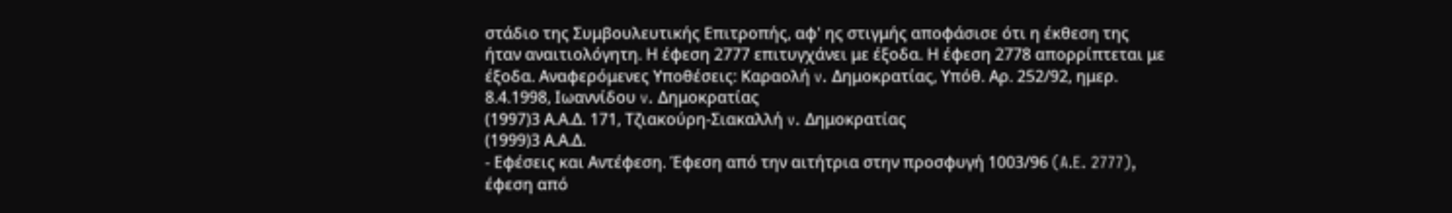στάδιο της Συμβουλευτικής Επιτροπής, αφ' ης στιγμής αποφάσισε ότι η έκθεση της ήταν αναιτιολόγητη. Η έφεση 2777 επιτυγχάνει με έξοδα. Η έφεση 2778 απορρίπτεται με έξοδα. Αναφερόμενες Υποθέσεις: Καραολή v. Δημοκρατίας, Υπόθ. Αρ. 252/92, ημερ. 8.4.1998, Ιωαννίδου v. Δημοκρατίας
(1997)3 Α.Α.Δ. 171, Τζιακούρη-Σιακαλλή v. Δημοκρατίας
(1999)3 Α.Α.Δ.
- Εφέσεις και Αντέφεση. Έφεση από την αιτήτρια στην προσφυγή 1003/96 (A.E. 2777), έφεση από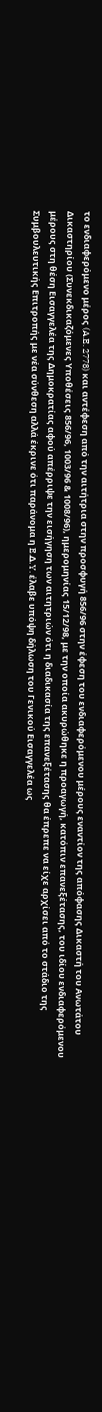το ενδιαφερόμενο μέρος (A.E. 2778) και αντέφεση από την αιτήτρια στην προσφυγή 856/96 στην έφεση του ενδιαφερόμενου μέρους εναντίον της απόφασης Δικαστή του Ανωτάτου Δικαστηρίου (Συνεκδικαζόμενες Υποθέσεις 856/96, 1003/96 & 1008/96), ημερομηνίας 15/12/98, με την οποία ακυρώθηκε η προαγωγή, κατόπιν επανεξέτασης, του ιδίου ενδιαφερόμενου μέρους στη θέση Εισαγγελέα της Δημοκρατίας αφού απέρριψε την εισήγηση των αιτητριών ότι η διαδικασία της επανεξέτασης θα έπρεπε να είχε αρχίσει από το στάδιο της Συμβουλευτικής Επιτροπής με νέα σύνθεση αλλά έκρινε ότι παράνομα η E.Δ.Y. έλαβε υπόψη δήλωση του Γενικού Εισαγγελέα ως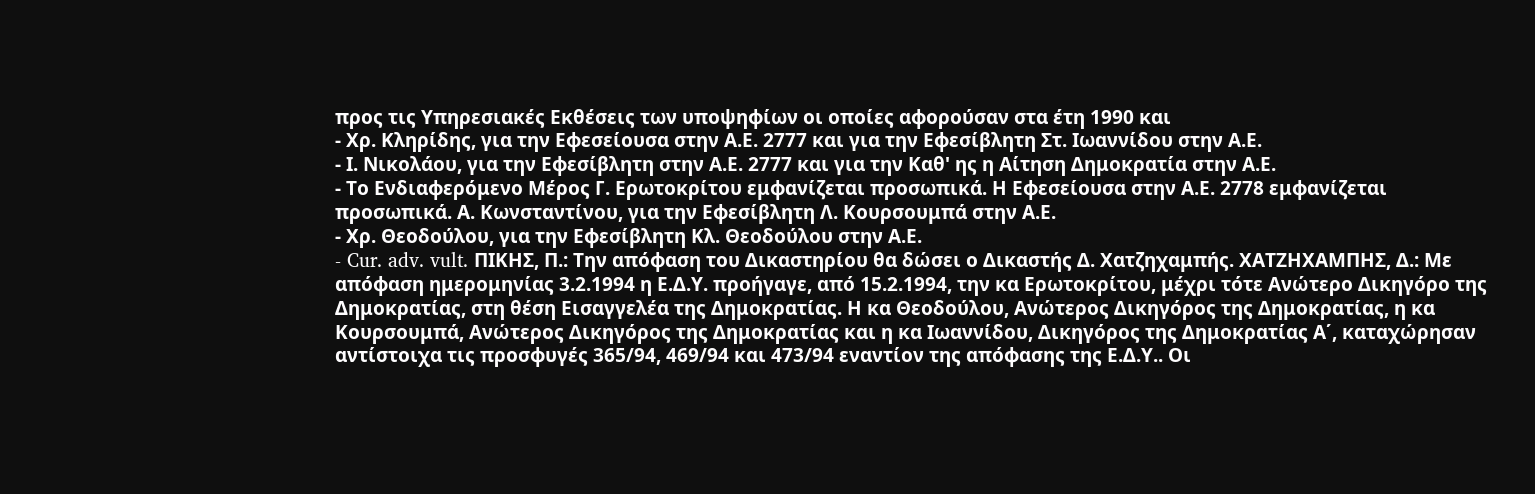προς τις Υπηρεσιακές Εκθέσεις των υποψηφίων οι οποίες αφορούσαν στα έτη 1990 και
- Χρ. Κληρίδης, για την Εφεσείουσα στην Α.Ε. 2777 και για την Εφεσίβλητη Στ. Ιωαννίδου στην Α.Ε.
- Ι. Νικολάου, για την Εφεσίβλητη στην Α.Ε. 2777 και για την Καθ' ης η Αίτηση Δημοκρατία στην Α.Ε.
- Το Ενδιαφερόμενο Μέρος Γ. Ερωτοκρίτου εμφανίζεται προσωπικά. Η Εφεσείουσα στην Α.Ε. 2778 εμφανίζεται προσωπικά. Α. Κωνσταντίνου, για την Εφεσίβλητη Λ. Κουρσουμπά στην Α.Ε.
- Χρ. Θεοδούλου, για την Εφεσίβλητη Κλ. Θεοδούλου στην Α.Ε.
- Cur. adv. vult. ΠΙΚHΣ, Π.: Την απόφαση του Δικαστηρίου θα δώσει ο Δικαστής Δ. Χατζηχαμπής. ΧΑΤΖΗΧΑΜΠHΣ, Δ.: Με απόφαση ημερομηνίας 3.2.1994 η Ε.Δ.Υ. προήγαγε, από 15.2.1994, την κα Ερωτοκρίτου, μέχρι τότε Ανώτερο Δικηγόρο της Δημοκρατίας, στη θέση Εισαγγελέα της Δημοκρατίας. Η κα Θεοδούλου, Ανώτερος Δικηγόρος της Δημοκρατίας, η κα Κουρσουμπά, Ανώτερος Δικηγόρος της Δημοκρατίας και η κα Ιωαννίδου, Δικηγόρος της Δημοκρατίας Α΄, καταχώρησαν αντίστοιχα τις προσφυγές 365/94, 469/94 και 473/94 εναντίον της απόφασης της Ε.Δ.Υ.. Οι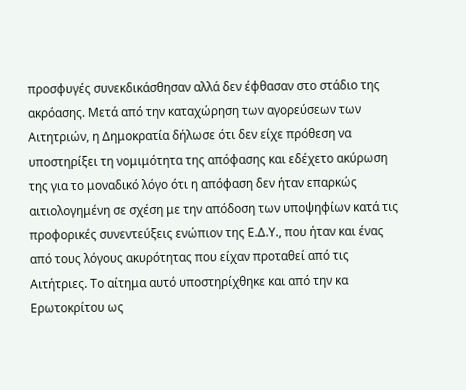προσφυγές συνεκδικάσθησαν αλλά δεν έφθασαν στο στάδιο της ακρόασης. Μετά από την καταχώρηση των αγορεύσεων των Αιτητριών, η Δημοκρατία δήλωσε ότι δεν είχε πρόθεση να υποστηρίξει τη νομιμότητα της απόφασης και εδέχετο ακύρωση της για το μοναδικό λόγο ότι η απόφαση δεν ήταν επαρκώς αιτιολογημένη σε σχέση με την απόδοση των υποψηφίων κατά τις προφορικές συνεντεύξεις ενώπιον της Ε.Δ.Υ., που ήταν και ένας από τους λόγους ακυρότητας που είχαν προταθεί από τις Αιτήτριες. Το αίτημα αυτό υποστηρίχθηκε και από την κα Ερωτοκρίτου ως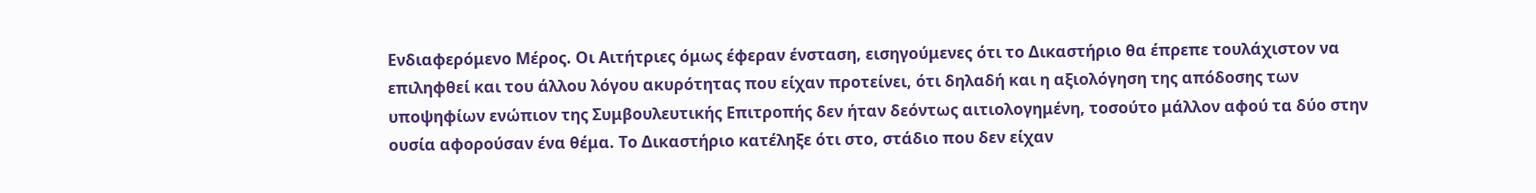Ενδιαφερόμενο Μέρος. Οι Αιτήτριες όμως έφεραν ένσταση, εισηγούμενες ότι το Δικαστήριο θα έπρεπε τουλάχιστον να επιληφθεί και του άλλου λόγου ακυρότητας που είχαν προτείνει, ότι δηλαδή και η αξιολόγηση της απόδοσης των υποψηφίων ενώπιον της Συμβουλευτικής Επιτροπής δεν ήταν δεόντως αιτιολογημένη, τοσούτο μάλλον αφού τα δύο στην ουσία αφορούσαν ένα θέμα. Το Δικαστήριο κατέληξε ότι στο, στάδιο που δεν είχαν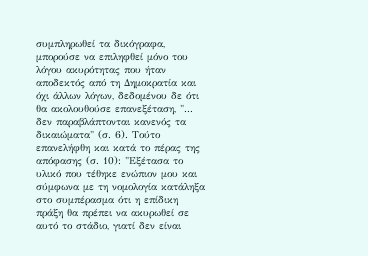συμπληρωθεί τα δικόγραφα, μπορούσε να επιληφθεί μόνο του λόγου ακυρότητας που ήταν αποδεκτός από τη Δημοκρατία και όχι άλλων λόγων, δεδομένου δε ότι θα ακολουθούσε επανεξέταση, "... δεν παραβλάπτονται κανενός τα δικαιώματα" (σ. 6). Τούτο επανελήφθη και κατά το πέρας της απόφασης (σ. 10): "Εξέτασα το υλικό που τέθηκε ενώπιον μου και σύμφωνα με τη νομολογία κατάληξα στο συμπέρασμα ότι η επίδικη πράξη θα πρέπει να ακυρωθεί σε αυτό το στάδιο, γιατί δεν είναι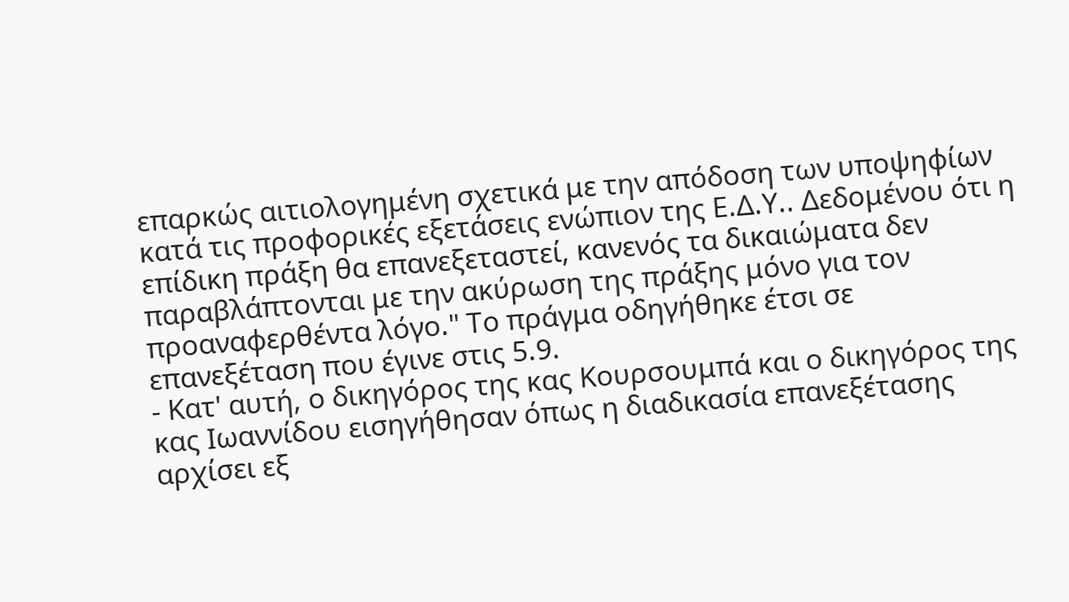επαρκώς αιτιολογημένη σχετικά με την απόδοση των υποψηφίων κατά τις προφορικές εξετάσεις ενώπιον της Ε.Δ.Υ.. Δεδομένου ότι η επίδικη πράξη θα επανεξεταστεί, κανενός τα δικαιώματα δεν παραβλάπτονται με την ακύρωση της πράξης μόνο για τον προαναφερθέντα λόγο." Το πράγμα οδηγήθηκε έτσι σε επανεξέταση που έγινε στις 5.9.
- Κατ' αυτή, ο δικηγόρος της κας Κουρσουμπά και ο δικηγόρος της κας Ιωαννίδου εισηγήθησαν όπως η διαδικασία επανεξέτασης αρχίσει εξ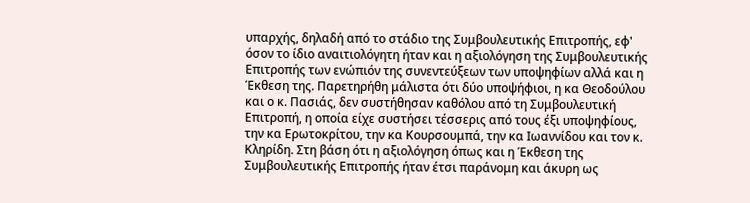υπαρχής, δηλαδή από το στάδιο της Συμβουλευτικής Επιτροπής, εφ' όσον το ίδιο αναιτιολόγητη ήταν και η αξιολόγηση της Συμβουλευτικής Επιτροπής των ενώπιόν της συνεντεύξεων των υποψηφίων αλλά και η Έκθεση της. Παρετηρήθη μάλιστα ότι δύο υποψήφιοι, η κα Θεοδούλου και ο κ. Πασιάς, δεν συστήθησαν καθόλου από τη Συμβουλευτική Επιτροπή, η οποία είχε συστήσει τέσσερις από τους έξι υποψηφίους, την κα Ερωτοκρίτου, την κα Κουρσουμπά, την κα Ιωαννίδου και τον κ. Κληρίδη. Στη βάση ότι η αξιολόγηση όπως και η Έκθεση της Συμβουλευτικής Επιτροπής ήταν έτσι παράνομη και άκυρη ως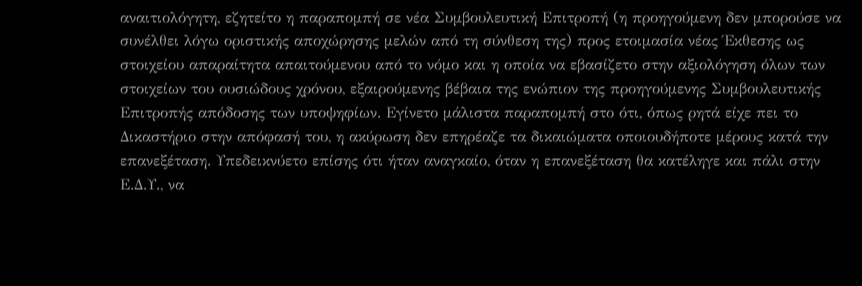αναιτιολόγητη, εζητείτο η παραπομπή σε νέα Συμβουλευτική Επιτροπή (η προηγούμενη δεν μπορούσε να συνέλθει λόγω οριστικής αποχώρησης μελών από τη σύνθεση της) προς ετοιμασία νέας Έκθεσης ως στοιχείου απαραίτητα απαιτούμενου από το νόμο και η οποία να εβασίζετο στην αξιολόγηση όλων των στοιχείων του ουσιώδους χρόνου, εξαιρούμενης βέβαια της ενώπιον της προηγούμενης Συμβουλευτικής Επιτροπής απόδοσης των υποψηφίων. Εγίνετο μάλιστα παραπομπή στο ότι, όπως ρητά είχε πει το Δικαστήριο στην απόφασή του, η ακύρωση δεν επηρέαζε τα δικαιώματα οποιουδήποτε μέρους κατά την επανεξέταση. Υπεδεικνύετο επίσης ότι ήταν αναγκαίο, όταν η επανεξέταση θα κατέληγε και πάλι στην Ε.Δ.Υ., να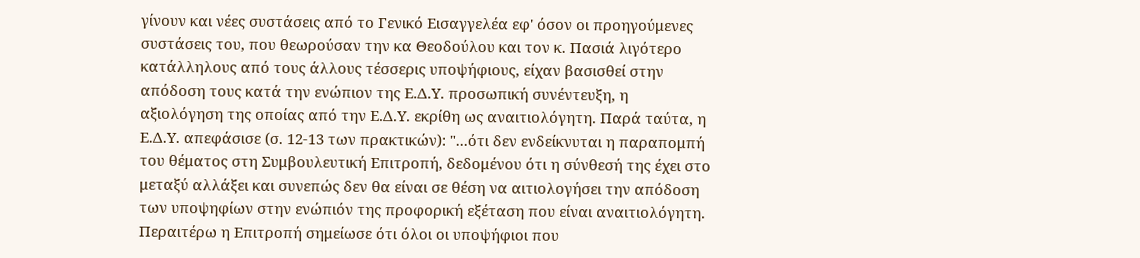γίνουν και νέες συστάσεις από το Γενικό Εισαγγελέα εφ' όσον οι προηγούμενες συστάσεις του, που θεωρούσαν την κα Θεοδούλου και τον κ. Πασιά λιγότερο κατάλληλους από τους άλλους τέσσερις υποψήφιους, είχαν βασισθεί στην απόδοση τους κατά την ενώπιον της Ε.Δ.Υ. προσωπική συνέντευξη, η αξιολόγηση της οποίας από την Ε.Δ.Υ. εκρίθη ως αναιτιολόγητη. Παρά ταύτα, η Ε.Δ.Υ. απεφάσισε (σ. 12-13 των πρακτικών): "...ότι δεν ενδείκνυται η παραπομπή του θέματος στη Συμβουλευτική Επιτροπή, δεδομένου ότι η σύνθεσή της έχει στο μεταξύ αλλάξει και συνεπώς δεν θα είναι σε θέση να αιτιολογήσει την απόδοση των υποψηφίων στην ενώπιόν της προφορική εξέταση που είναι αναιτιολόγητη. Περαιτέρω η Επιτροπή σημείωσε ότι όλοι οι υποψήφιοι που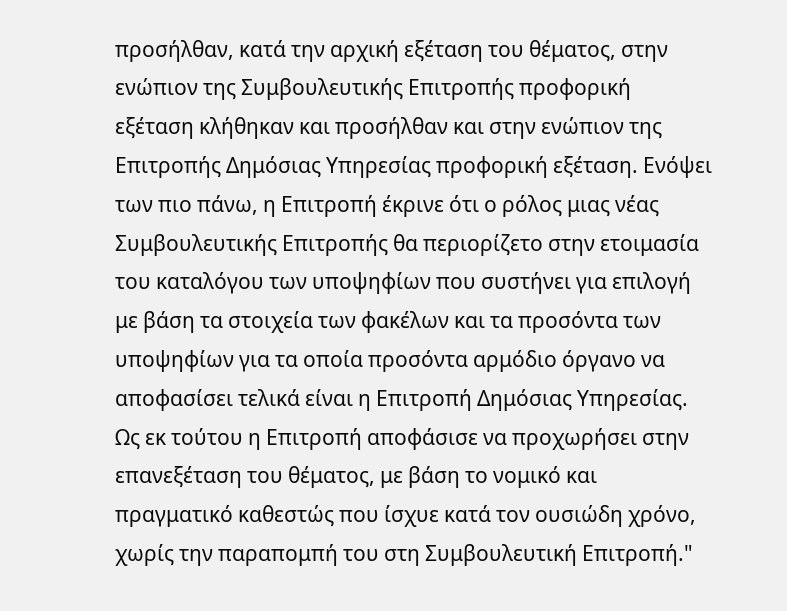προσήλθαν, κατά την αρχική εξέταση του θέματος, στην ενώπιον της Συμβουλευτικής Επιτροπής προφορική εξέταση κλήθηκαν και προσήλθαν και στην ενώπιον της Επιτροπής Δημόσιας Υπηρεσίας προφορική εξέταση. Ενόψει των πιο πάνω, η Επιτροπή έκρινε ότι ο ρόλος μιας νέας Συμβουλευτικής Επιτροπής θα περιορίζετο στην ετοιμασία του καταλόγου των υποψηφίων που συστήνει για επιλογή με βάση τα στοιχεία των φακέλων και τα προσόντα των υποψηφίων για τα οποία προσόντα αρμόδιο όργανο να αποφασίσει τελικά είναι η Επιτροπή Δημόσιας Υπηρεσίας. Ως εκ τούτου η Επιτροπή αποφάσισε να προχωρήσει στην επανεξέταση του θέματος, με βάση το νομικό και πραγματικό καθεστώς που ίσχυε κατά τον ουσιώδη χρόνο, χωρίς την παραπομπή του στη Συμβουλευτική Επιτροπή."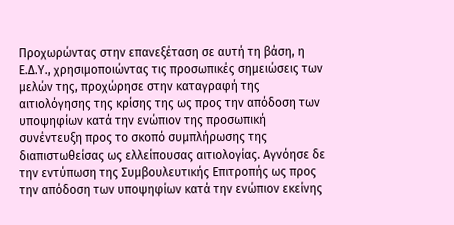Προχωρώντας στην επανεξέταση σε αυτή τη βάση, η Ε.Δ.Υ., χρησιμοποιώντας τις προσωπικές σημειώσεις των μελών της, προχώρησε στην καταγραφή της αιτιολόγησης της κρίσης της ως προς την απόδοση των υποψηφίων κατά την ενώπιον της προσωπική συνέντευξη προς το σκοπό συμπλήρωσης της διαπιστωθείσας ως ελλείπουσας αιτιολογίας. Αγνόησε δε την εντύπωση της Συμβουλευτικής Επιτροπής ως προς την απόδοση των υποψηφίων κατά την ενώπιον εκείνης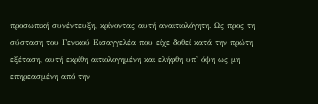προσωπική συνέντευξη, κρίνοντας αυτή αναιτιολόγητη. Ως προς τη σύσταση του Γενικού Εισαγγελέα που είχε δοθεί κατά την πρώτη εξέταση, αυτή εκρίθη αιτιολογημένη και ελήφθη υπ' όψη ως μη επηρεασμένη από την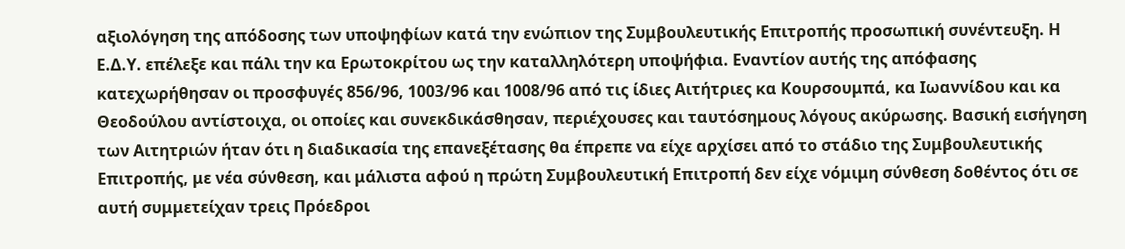αξιολόγηση της απόδοσης των υποψηφίων κατά την ενώπιον της Συμβουλευτικής Επιτροπής προσωπική συνέντευξη. Η Ε.Δ.Υ. επέλεξε και πάλι την κα Ερωτοκρίτου ως την καταλληλότερη υποψήφια. Εναντίον αυτής της απόφασης κατεχωρήθησαν οι προσφυγές 856/96, 1003/96 και 1008/96 από τις ίδιες Αιτήτριες κα Κουρσουμπά, κα Ιωαννίδου και κα Θεοδούλου αντίστοιχα, οι οποίες και συνεκδικάσθησαν, περιέχουσες και ταυτόσημους λόγους ακύρωσης. Βασική εισήγηση των Αιτητριών ήταν ότι η διαδικασία της επανεξέτασης θα έπρεπε να είχε αρχίσει από το στάδιο της Συμβουλευτικής Επιτροπής, με νέα σύνθεση, και μάλιστα αφού η πρώτη Συμβουλευτική Επιτροπή δεν είχε νόμιμη σύνθεση δοθέντος ότι σε αυτή συμμετείχαν τρεις Πρόεδροι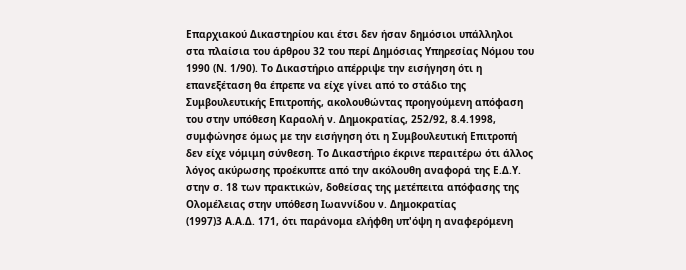Επαρχιακού Δικαστηρίου και έτσι δεν ήσαν δημόσιοι υπάλληλοι στα πλαίσια του άρθρου 32 του περί Δημόσιας Υπηρεσίας Νόμου του 1990 (Ν. 1/90). Το Δικαστήριο απέρριψε την εισήγηση ότι η επανεξέταση θα έπρεπε να είχε γίνει από το στάδιο της Συμβουλευτικής Επιτροπής, ακολουθώντας προηγούμενη απόφαση του στην υπόθεση Καραολή ν. Δημοκρατίας, 252/92, 8.4.1998, συμφώνησε όμως με την εισήγηση ότι η Συμβουλευτική Επιτροπή δεν είχε νόμιμη σύνθεση. Το Δικαστήριο έκρινε περαιτέρω ότι άλλος λόγος ακύρωσης προέκυπτε από την ακόλουθη αναφορά της Ε.Δ.Υ. στην σ. 18 των πρακτικών, δοθείσας της μετέπειτα απόφασης της Ολομέλειας στην υπόθεση Ιωαννίδου ν. Δημοκρατίας
(1997)3 Α.Α.Δ. 171, ότι παράνομα ελήφθη υπ'όψη η αναφερόμενη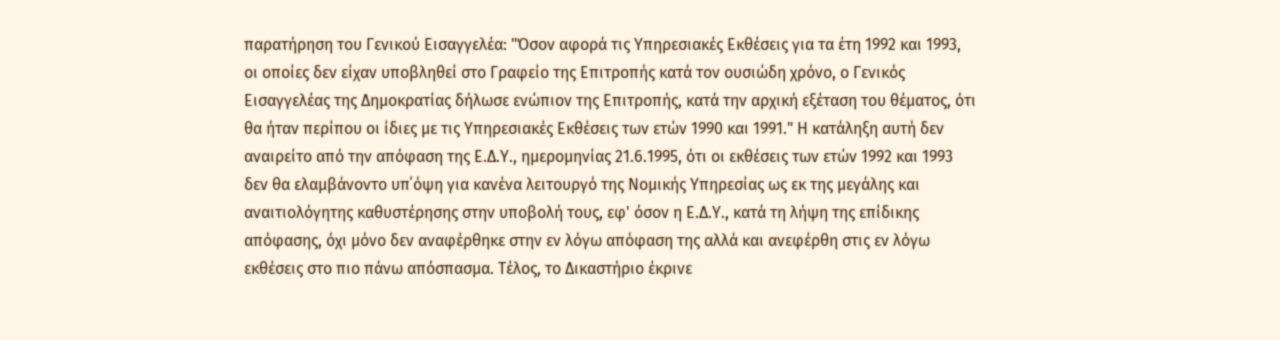παρατήρηση του Γενικού Εισαγγελέα: "Όσον αφορά τις Υπηρεσιακές Εκθέσεις για τα έτη 1992 και 1993, οι οποίες δεν είχαν υποβληθεί στο Γραφείο της Επιτροπής κατά τον ουσιώδη χρόνο, ο Γενικός Εισαγγελέας της Δημοκρατίας δήλωσε ενώπιον της Επιτροπής, κατά την αρχική εξέταση του θέματος, ότι θα ήταν περίπου οι ίδιες με τις Υπηρεσιακές Εκθέσεις των ετών 1990 και 1991." Η κατάληξη αυτή δεν αναιρείτο από την απόφαση της Ε.Δ.Υ., ημερομηνίας 21.6.1995, ότι οι εκθέσεις των ετών 1992 και 1993 δεν θα ελαμβάνοντο υπ΄όψη για κανένα λειτουργό της Νομικής Υπηρεσίας ως εκ της μεγάλης και αναιτιολόγητης καθυστέρησης στην υποβολή τους, εφ' όσον η Ε.Δ.Υ., κατά τη λήψη της επίδικης απόφασης, όχι μόνο δεν αναφέρθηκε στην εν λόγω απόφαση της αλλά και ανεφέρθη στις εν λόγω εκθέσεις στο πιο πάνω απόσπασμα. Τέλος, το Δικαστήριο έκρινε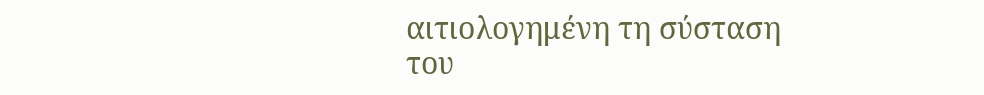αιτιολογημένη τη σύσταση του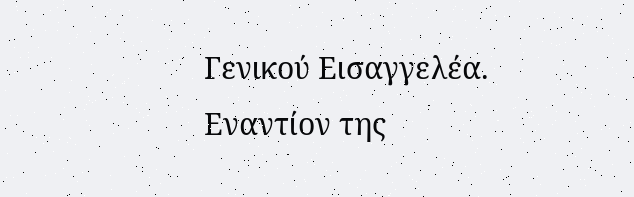Γενικού Εισαγγελέα. Εναντίον της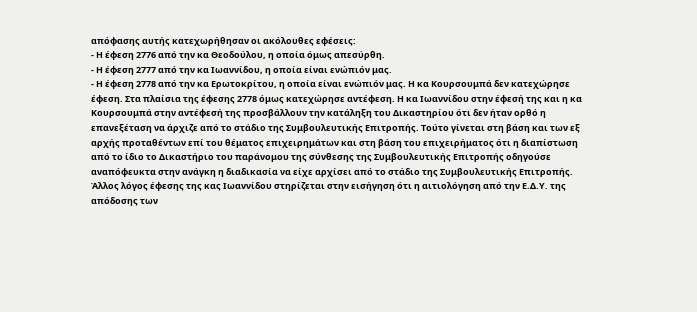απόφασης αυτής κατεχωρήθησαν οι ακόλουθες εφέσεις:
- Η έφεση 2776 από την κα Θεοδούλου, η οποία όμως απεσύρθη.
- Η έφεση 2777 από την κα Ιωαννίδου, η οποία είναι ενώπιόν μας.
- Η έφεση 2778 από την κα Ερωτοκρίτου, η οποία είναι ενώπιόν μας. Η κα Κουρσουμπά δεν κατεχώρησε έφεση. Στα πλαίσια της έφεσης 2778 όμως κατεχώρησε αντέφεση. Η κα Ιωαννίδου στην έφεσή της και η κα Κουρσουμπά στην αντέφεσή της προσβάλλουν την κατάληξη του Δικαστηρίου ότι δεν ήταν ορθό η επανεξέταση να άρχιζε από το στάδιο της Συμβουλευτικής Επιτροπής. Τούτο γίνεται στη βάση και των εξ αρχής προταθέντων επί του θέματος επιχειρημάτων και στη βάση του επιχειρήματος ότι η διαπίστωση από το ίδιο το Δικαστήριο του παράνομου της σύνθεσης της Συμβουλευτικής Επιτροπής οδηγούσε αναπόφευκτα στην ανάγκη η διαδικασία να είχε αρχίσει από το στάδιο της Συμβουλευτικής Επιτροπής. Άλλος λόγος έφεσης της κας Ιωαννίδου στηρίζεται στην εισήγηση ότι η αιτιολόγηση από την Ε.Δ.Υ. της απόδοσης των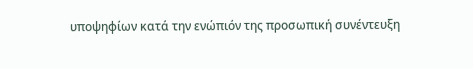υποψηφίων κατά την ενώπιόν της προσωπική συνέντευξη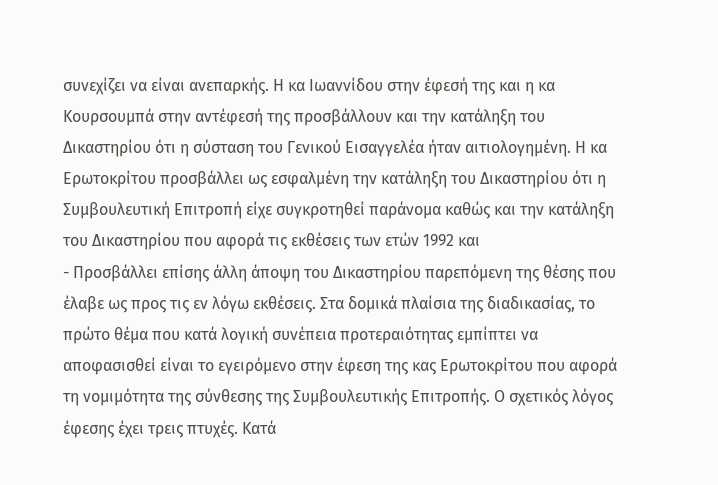συνεχίζει να είναι ανεπαρκής. Η κα Ιωαννίδου στην έφεσή της και η κα Κουρσουμπά στην αντέφεσή της προσβάλλουν και την κατάληξη του Δικαστηρίου ότι η σύσταση του Γενικού Εισαγγελέα ήταν αιτιολογημένη. Η κα Ερωτοκρίτου προσβάλλει ως εσφαλμένη την κατάληξη του Δικαστηρίου ότι η Συμβουλευτική Επιτροπή είχε συγκροτηθεί παράνομα καθώς και την κατάληξη του Δικαστηρίου που αφορά τις εκθέσεις των ετών 1992 και
- Προσβάλλει επίσης άλλη άποψη του Δικαστηρίου παρεπόμενη της θέσης που έλαβε ως προς τις εν λόγω εκθέσεις. Στα δομικά πλαίσια της διαδικασίας, το πρώτο θέμα που κατά λογική συνέπεια προτεραιότητας εμπίπτει να αποφασισθεί είναι το εγειρόμενο στην έφεση της κας Ερωτοκρίτου που αφορά τη νομιμότητα της σύνθεσης της Συμβουλευτικής Επιτροπής. Ο σχετικός λόγος έφεσης έχει τρεις πτυχές. Κατά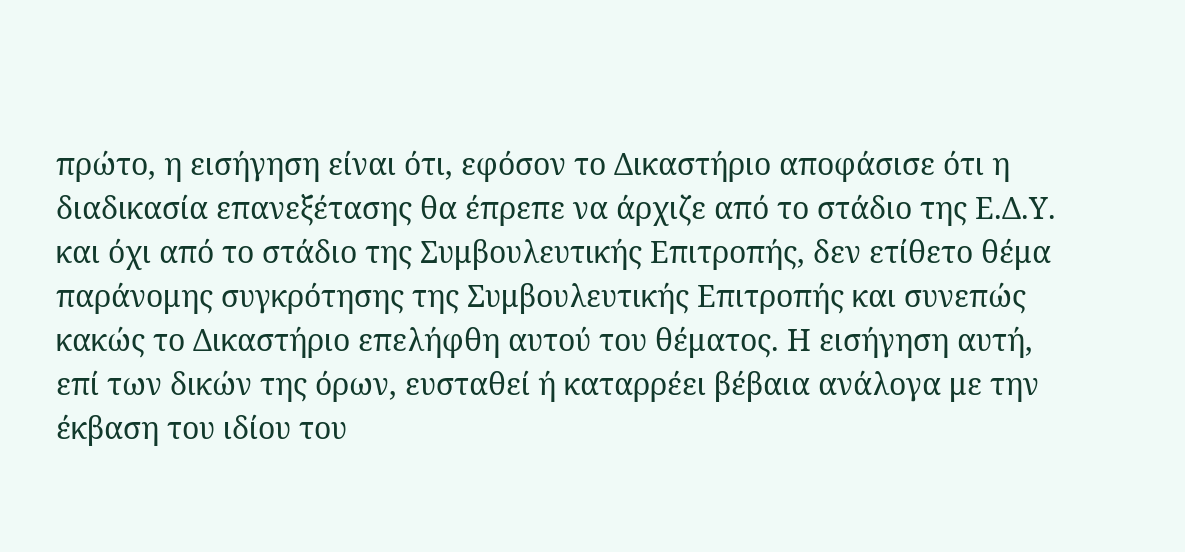πρώτο, η εισήγηση είναι ότι, εφόσον το Δικαστήριο αποφάσισε ότι η διαδικασία επανεξέτασης θα έπρεπε να άρχιζε από το στάδιο της Ε.Δ.Υ. και όχι από το στάδιο της Συμβουλευτικής Επιτροπής, δεν ετίθετο θέμα παράνομης συγκρότησης της Συμβουλευτικής Επιτροπής και συνεπώς κακώς το Δικαστήριο επελήφθη αυτού του θέματος. Η εισήγηση αυτή, επί των δικών της όρων, ευσταθεί ή καταρρέει βέβαια ανάλογα με την έκβαση του ιδίου του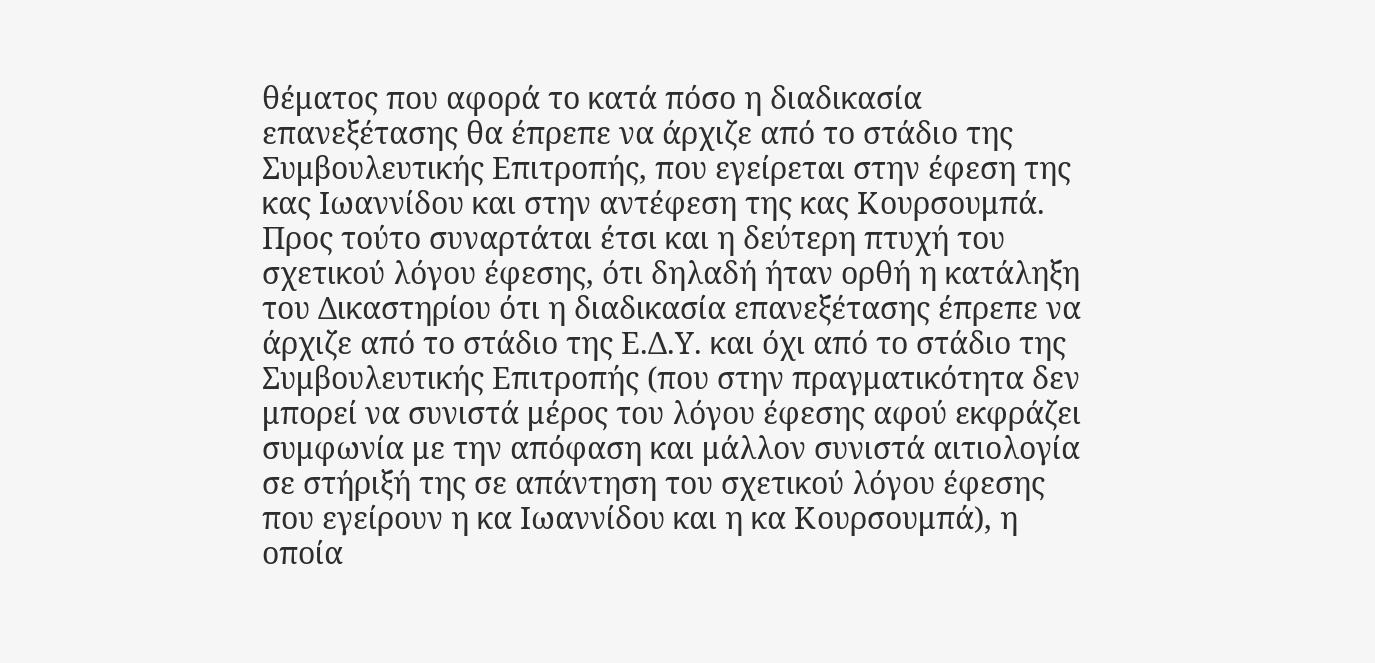θέματος που αφορά το κατά πόσο η διαδικασία επανεξέτασης θα έπρεπε να άρχιζε από το στάδιο της Συμβουλευτικής Επιτροπής, που εγείρεται στην έφεση της κας Ιωαννίδου και στην αντέφεση της κας Κουρσουμπά. Προς τούτο συναρτάται έτσι και η δεύτερη πτυχή του σχετικού λόγου έφεσης, ότι δηλαδή ήταν ορθή η κατάληξη του Δικαστηρίου ότι η διαδικασία επανεξέτασης έπρεπε να άρχιζε από το στάδιο της Ε.Δ.Υ. και όχι από το στάδιο της Συμβουλευτικής Επιτροπής (που στην πραγματικότητα δεν μπορεί να συνιστά μέρος του λόγου έφεσης αφού εκφράζει συμφωνία με την απόφαση και μάλλον συνιστά αιτιολογία σε στήριξή της σε απάντηση του σχετικού λόγου έφεσης που εγείρουν η κα Ιωαννίδου και η κα Κουρσουμπά), η οποία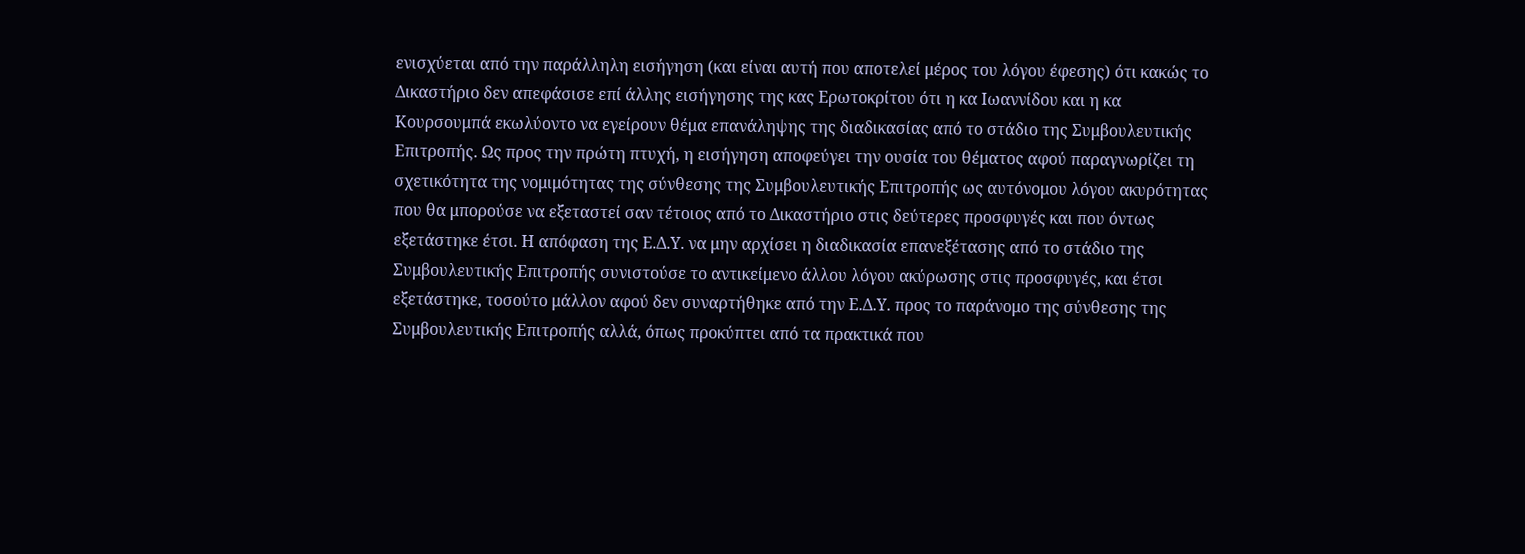ενισχύεται από την παράλληλη εισήγηση (και είναι αυτή που αποτελεί μέρος του λόγου έφεσης) ότι κακώς το Δικαστήριο δεν απεφάσισε επί άλλης εισήγησης της κας Ερωτοκρίτου ότι η κα Ιωαννίδου και η κα Κουρσουμπά εκωλύοντο να εγείρουν θέμα επανάληψης της διαδικασίας από το στάδιο της Συμβουλευτικής Επιτροπής. Ως προς την πρώτη πτυχή, η εισήγηση αποφεύγει την ουσία του θέματος αφού παραγνωρίζει τη σχετικότητα της νομιμότητας της σύνθεσης της Συμβουλευτικής Επιτροπής ως αυτόνομου λόγου ακυρότητας που θα μπορούσε να εξεταστεί σαν τέτοιος από το Δικαστήριο στις δεύτερες προσφυγές και που όντως εξετάστηκε έτσι. Η απόφαση της Ε.Δ.Υ. να μην αρχίσει η διαδικασία επανεξέτασης από το στάδιο της Συμβουλευτικής Επιτροπής συνιστούσε το αντικείμενο άλλου λόγου ακύρωσης στις προσφυγές, και έτσι εξετάστηκε, τοσούτο μάλλον αφού δεν συναρτήθηκε από την Ε.Δ.Υ. προς το παράνομο της σύνθεσης της Συμβουλευτικής Επιτροπής αλλά, όπως προκύπτει από τα πρακτικά που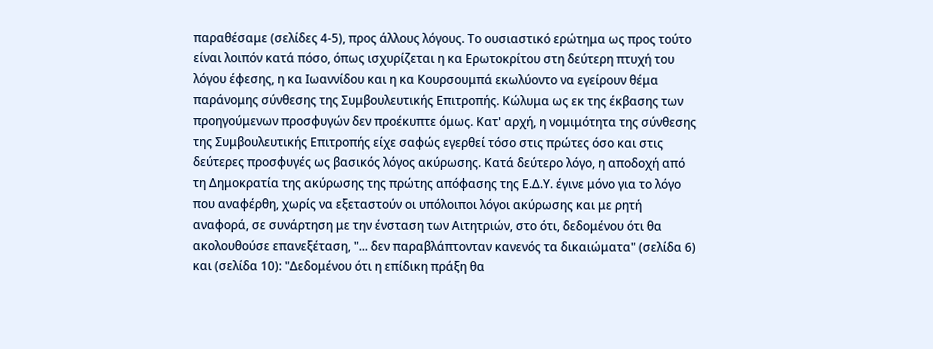παραθέσαμε (σελίδες 4-5), προς άλλους λόγους. Το ουσιαστικό ερώτημα ως προς τούτο είναι λοιπόν κατά πόσο, όπως ισχυρίζεται η κα Ερωτοκρίτου στη δεύτερη πτυχή του λόγου έφεσης, η κα Ιωαννίδου και η κα Κουρσουμπά εκωλύοντο να εγείρουν θέμα παράνομης σύνθεσης της Συμβουλευτικής Επιτροπής. Κώλυμα ως εκ της έκβασης των προηγούμενων προσφυγών δεν προέκυπτε όμως. Κατ' αρχή, η νομιμότητα της σύνθεσης της Συμβουλευτικής Επιτροπής είχε σαφώς εγερθεί τόσο στις πρώτες όσο και στις δεύτερες προσφυγές ως βασικός λόγος ακύρωσης. Κατά δεύτερο λόγο, η αποδοχή από τη Δημοκρατία της ακύρωσης της πρώτης απόφασης της Ε.Δ.Υ. έγινε μόνο για το λόγο που αναφέρθη, χωρίς να εξεταστούν οι υπόλοιποι λόγοι ακύρωσης και με ρητή αναφορά, σε συνάρτηση με την ένσταση των Αιτητριών, στο ότι, δεδομένου ότι θα ακολουθούσε επανεξέταση, "... δεν παραβλάπτονταν κανενός τα δικαιώματα" (σελίδα 6) και (σελίδα 10): "Δεδομένου ότι η επίδικη πράξη θα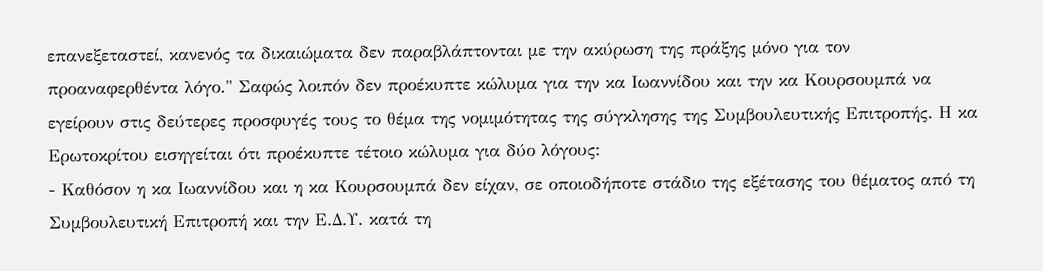επανεξεταστεί, κανενός τα δικαιώματα δεν παραβλάπτονται με την ακύρωση της πράξης μόνο για τον προαναφερθέντα λόγο." Σαφώς λοιπόν δεν προέκυπτε κώλυμα για την κα Ιωαννίδου και την κα Κουρσουμπά να εγείρουν στις δεύτερες προσφυγές τους το θέμα της νομιμότητας της σύγκλησης της Συμβουλευτικής Επιτροπής. Η κα Ερωτοκρίτου εισηγείται ότι προέκυπτε τέτοιο κώλυμα για δύο λόγους:
- Καθόσον η κα Ιωαννίδου και η κα Κουρσουμπά δεν είχαν, σε οποιοδήποτε στάδιο της εξέτασης του θέματος από τη Συμβουλευτική Επιτροπή και την Ε.Δ.Υ. κατά τη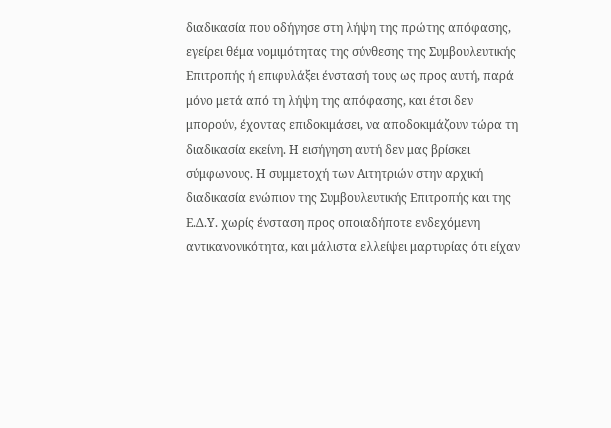διαδικασία που οδήγησε στη λήψη της πρώτης απόφασης, εγείρει θέμα νομιμότητας της σύνθεσης της Συμβουλευτικής Επιτροπής ή επιφυλάξει ένστασή τους ως προς αυτή, παρά μόνο μετά από τη λήψη της απόφασης, και έτσι δεν μπορούν, έχοντας επιδοκιμάσει, να αποδοκιμάζουν τώρα τη διαδικασία εκείνη. Η εισήγηση αυτή δεν μας βρίσκει σύμφωνους. Η συμμετοχή των Αιτητριών στην αρχική διαδικασία ενώπιον της Συμβουλευτικής Επιτροπής και της Ε.Δ.Υ. χωρίς ένσταση προς οποιαδήποτε ενδεχόμενη αντικανονικότητα, και μάλιστα ελλείψει μαρτυρίας ότι είχαν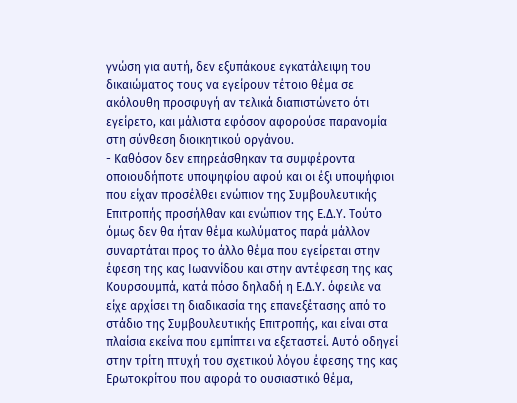γνώση για αυτή, δεν εξυπάκουε εγκατάλειψη του δικαιώματος τους να εγείρουν τέτοιο θέμα σε ακόλουθη προσφυγή αν τελικά διαπιστώνετο ότι εγείρετο, και μάλιστα εφόσον αφορούσε παρανομία στη σύνθεση διοικητικού οργάνου.
- Καθόσον δεν επηρεάσθηκαν τα συμφέροντα οποιουδήποτε υποψηφίου αφού και οι έξι υποψήφιοι που είχαν προσέλθει ενώπιον της Συμβουλευτικής Επιτροπής προσήλθαν και ενώπιον της Ε.Δ.Υ. Τούτο όμως δεν θα ήταν θέμα κωλύματος παρά μάλλον συναρτάται προς το άλλο θέμα που εγείρεται στην έφεση της κας Ιωαννίδου και στην αντέφεση της κας Κουρσουμπά, κατά πόσο δηλαδή η Ε.Δ.Υ. όφειλε να είχε αρχίσει τη διαδικασία της επανεξέτασης από το στάδιο της Συμβουλευτικής Επιτροπής, και είναι στα πλαίσια εκείνα που εμπίπτει να εξεταστεί. Αυτό οδηγεί στην τρίτη πτυχή του σχετικού λόγου έφεσης της κας Ερωτοκρίτου που αφορά το ουσιαστικό θέμα,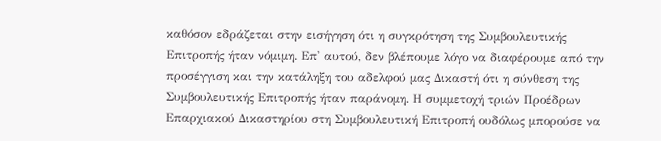καθόσον εδράζεται στην εισήγηση ότι η συγκρότηση της Συμβουλευτικής Επιτροπής ήταν νόμιμη. Επ' αυτού, δεν βλέπουμε λόγο να διαφέρουμε από την προσέγγιση και την κατάληξη του αδελφού μας Δικαστή ότι η σύνθεση της Συμβουλευτικής Επιτροπής ήταν παράνομη. Η συμμετοχή τριών Προέδρων Επαρχιακού Δικαστηρίου στη Συμβουλευτική Επιτροπή ουδόλως μπορούσε να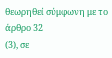θεωρηθεί σύμφωνη με το άρθρο 32
(3), σε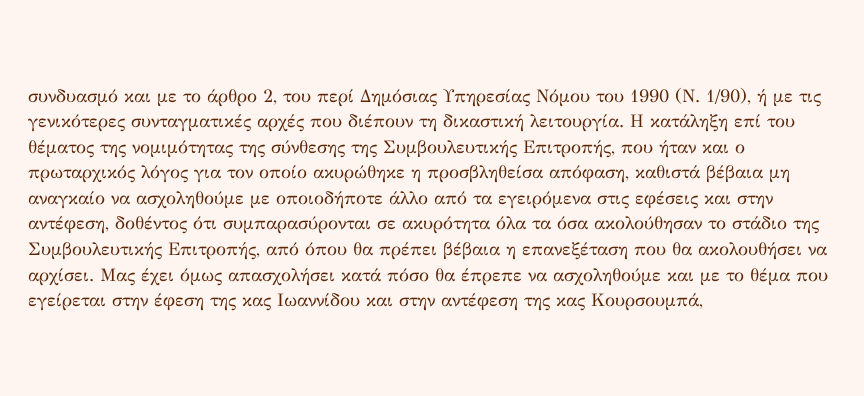συνδυασμό και με το άρθρο 2, του περί Δημόσιας Υπηρεσίας Νόμου του 1990 (Ν. 1/90), ή με τις γενικότερες συνταγματικές αρχές που διέπουν τη δικαστική λειτουργία. Η κατάληξη επί του θέματος της νομιμότητας της σύνθεσης της Συμβουλευτικής Επιτροπής, που ήταν και ο πρωταρχικός λόγος για τον οποίο ακυρώθηκε η προσβληθείσα απόφαση, καθιστά βέβαια μη αναγκαίο να ασχοληθούμε με οποιοδήποτε άλλο από τα εγειρόμενα στις εφέσεις και στην αντέφεση, δοθέντος ότι συμπαρασύρονται σε ακυρότητα όλα τα όσα ακολούθησαν το στάδιο της Συμβουλευτικής Επιτροπής, από όπου θα πρέπει βέβαια η επανεξέταση που θα ακολουθήσει να αρχίσει. Μας έχει όμως απασχολήσει κατά πόσο θα έπρεπε να ασχοληθούμε και με το θέμα που εγείρεται στην έφεση της κας Ιωαννίδου και στην αντέφεση της κας Κουρσουμπά,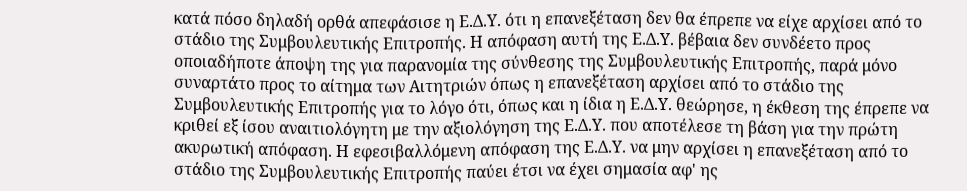κατά πόσο δηλαδή ορθά απεφάσισε η Ε.Δ.Υ. ότι η επανεξέταση δεν θα έπρεπε να είχε αρχίσει από το στάδιο της Συμβουλευτικής Επιτροπής. Η απόφαση αυτή της Ε.Δ.Υ. βέβαια δεν συνδέετο προς οποιαδήποτε άποψη της για παρανομία της σύνθεσης της Συμβουλευτικής Επιτροπής, παρά μόνο συναρτάτο προς το αίτημα των Αιτητριών όπως η επανεξέταση αρχίσει από το στάδιο της Συμβουλευτικής Επιτροπής για το λόγο ότι, όπως και η ίδια η Ε.Δ.Υ. θεώρησε, η έκθεση της έπρεπε να κριθεί εξ ίσου αναιτιολόγητη με την αξιολόγηση της Ε.Δ.Υ. που αποτέλεσε τη βάση για την πρώτη ακυρωτική απόφαση. Η εφεσιβαλλόμενη απόφαση της Ε.Δ.Υ. να μην αρχίσει η επανεξέταση από το στάδιο της Συμβουλευτικής Επιτροπής παύει έτσι να έχει σημασία αφ' ης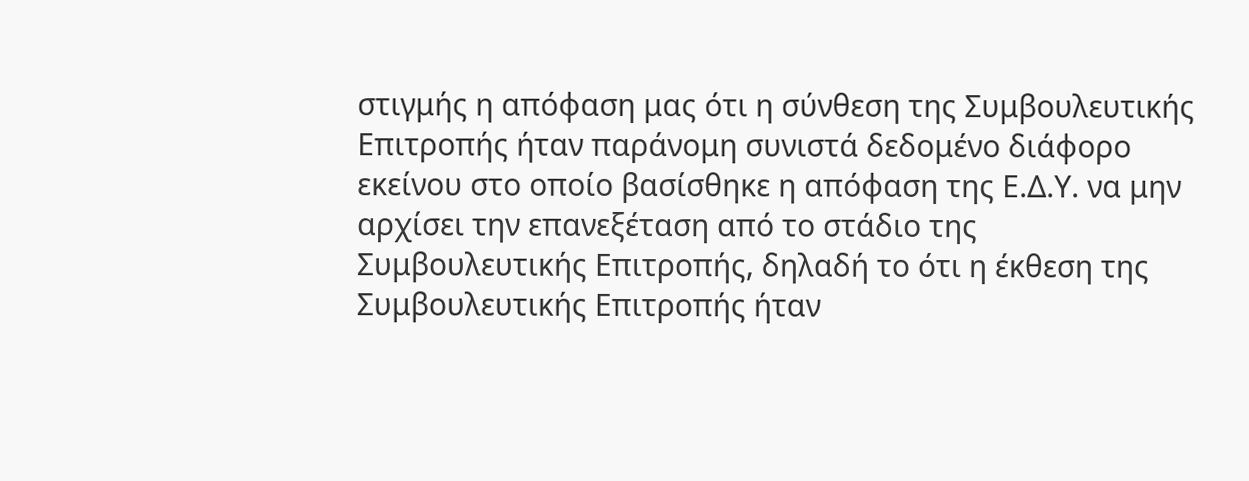στιγμής η απόφαση μας ότι η σύνθεση της Συμβουλευτικής Επιτροπής ήταν παράνομη συνιστά δεδομένο διάφορο εκείνου στο οποίο βασίσθηκε η απόφαση της Ε.Δ.Υ. να μην αρχίσει την επανεξέταση από το στάδιο της Συμβουλευτικής Επιτροπής, δηλαδή το ότι η έκθεση της Συμβουλευτικής Επιτροπής ήταν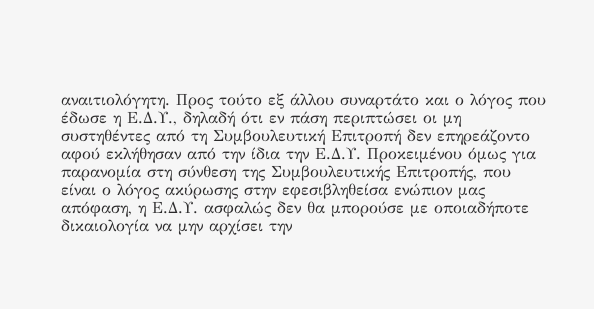αναιτιολόγητη. Προς τούτο εξ άλλου συναρτάτο και ο λόγος που έδωσε η Ε.Δ.Υ., δηλαδή ότι εν πάση περιπτώσει οι μη συστηθέντες από τη Συμβουλευτική Επιτροπή δεν επηρεάζοντο αφού εκλήθησαν από την ίδια την Ε.Δ.Υ. Προκειμένου όμως για παρανομία στη σύνθεση της Συμβουλευτικής Επιτροπής, που είναι ο λόγος ακύρωσης στην εφεσιβληθείσα ενώπιον μας απόφαση, η Ε.Δ.Υ. ασφαλώς δεν θα μπορούσε με οποιαδήποτε δικαιολογία να μην αρχίσει την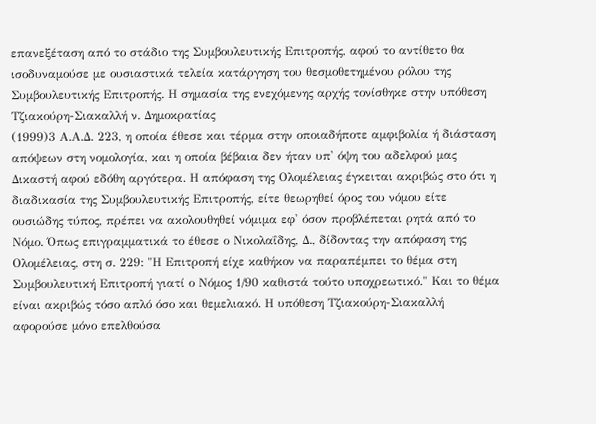επανεξέταση από το στάδιο της Συμβουλευτικής Επιτροπής, αφού το αντίθετο θα ισοδυναμούσε με ουσιαστικά τελεία κατάργηση του θεσμοθετημένου ρόλου της Συμβουλευτικής Επιτροπής. Η σημασία της ενεχόμενης αρχής τονίσθηκε στην υπόθεση Τζιακούρη-Σιακαλλή ν. Δημοκρατίας
(1999)3 Α.Α.Δ. 223, η οποία έθεσε και τέρμα στην οποιαδήποτε αμφιβολία ή διάσταση απόψεων στη νομολογία, και η οποία βέβαια δεν ήταν υπ' όψη του αδελφού μας Δικαστή αφού εδόθη αργότερα. Η απόφαση της Ολομέλειας έγκειται ακριβώς στο ότι η διαδικασία της Συμβουλευτικής Επιτροπής, είτε θεωρηθεί όρος του νόμου είτε ουσιώδης τύπος, πρέπει να ακολουθηθεί νόμιμα εφ' όσον προβλέπεται ρητά από το Νόμο. Όπως επιγραμματικά το έθεσε ο Νικολαΐδης, Δ., δίδοντας την απόφαση της Ολομέλειας, στη σ. 229: "Η Επιτροπή είχε καθήκον να παραπέμπει το θέμα στη Συμβουλευτική Επιτροπή γιατί ο Νόμος 1/90 καθιστά τούτο υποχρεωτικό." Και το θέμα είναι ακριβώς τόσο απλό όσο και θεμελιακό. Η υπόθεση Τζιακούρη-Σιακαλλή αφορούσε μόνο επελθούσα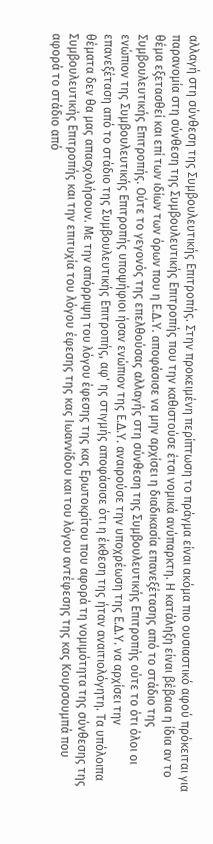αλλαγή στη σύνθεση της Συμβουλευτικής Επιτροπής. Στην προκειμένη περίπτωση το πράγμα είναι ακόμα πιο ουσιαστικό αφού πρόκειται για παρανομία στη σύνθεση της Συμβουλευτικής Επιτροπής που την καθιστούσε έτσι νομικά ανύπαρκτη. Η κατάληξη είναι βέβαια η ίδια αν το θέμα εξετασθεί και επί των ιδίων των όρων που η Ε.Δ.Υ. αποφάσισε να μην αρχίσει η διαδικασία επανεξέτασης από το στάδιο της Συμβουλευτικής Επιτροπής. Ούτε το γεγονός της επελθούσας αλλαγής στη σύνθεση της Συμβουλευτικής Επιτροπής ούτε το ότι όλοι οι ενώπιον της Συμβουλευτικής Επιτροπής υποψήφιοι ήσαν ενώπιον της Ε.Δ.Υ. αναιρούσε την υποχρέωση της Ε.Δ.Υ. να αρχίσει την επανεξέταση από το στάδιο της Συμβουλευτικής Επιτροπής, αφ' ης στιγμής αποφάσισε ότι η έκθεση της ήταν αναιτιολόγητη. Τα υπόλοιπα θέματα δεν θα μας απασχολήσουν. Με την απόρριψη του λόγου έφεσης της κας Ερωτοκρίτου που αφορά τη νομιμότητα της σύνθεσης της Συμβουλευτικής Επιτροπής και την επιτυχία του λόγου έφεσης της κας Ιωαννίδου και του λόγου αντέφεσης της κας Κουρσουμπά που αφορά το στάδιο από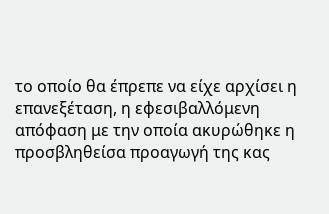το οποίο θα έπρεπε να είχε αρχίσει η επανεξέταση, η εφεσιβαλλόμενη απόφαση με την οποία ακυρώθηκε η προσβληθείσα προαγωγή της κας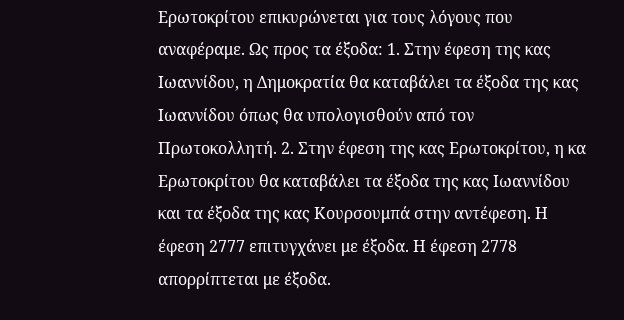Ερωτοκρίτου επικυρώνεται για τους λόγους που αναφέραμε. Ως προς τα έξοδα: 1. Στην έφεση της κας Ιωαννίδου, η Δημοκρατία θα καταβάλει τα έξοδα της κας Ιωαννίδου όπως θα υπολογισθούν από τον Πρωτοκολλητή. 2. Στην έφεση της κας Ερωτοκρίτου, η κα Ερωτοκρίτου θα καταβάλει τα έξοδα της κας Ιωαννίδου και τα έξοδα της κας Κουρσουμπά στην αντέφεση. Η έφεση 2777 επιτυγχάνει με έξοδα. Η έφεση 2778 απορρίπτεται με έξοδα.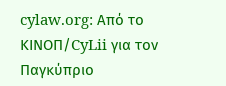cylaw.org: Από το ΚΙΝOΠ/CyLii για τον Παγκύπριο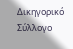Δικηγορικό Σύλλογο